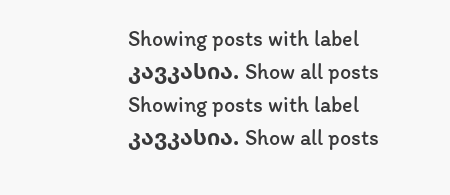Showing posts with label კავკასია. Show all posts
Showing posts with label კავკასია. Show all posts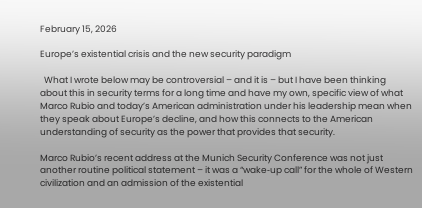February 15, 2026

Europe’s existential crisis and the new security paradigm

  What I wrote below may be controversial – and it is – but I have been thinking about this in security terms for a long time and have my own, specific view of what Marco Rubio and today’s American administration under his leadership mean when they speak about Europe’s decline, and how this connects to the American understanding of security as the power that provides that security.

Marco Rubio’s recent address at the Munich Security Conference was not just another routine political statement – it was a “wake‑up call” for the whole of Western civilization and an admission of the existential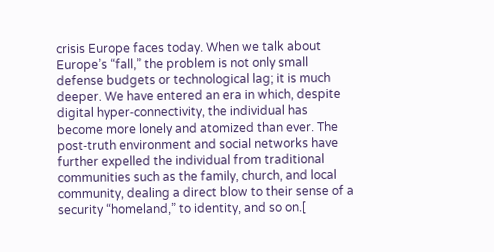crisis Europe faces today. When we talk about Europe’s “fall,” the problem is not only small defense budgets or technological lag; it is much deeper. We have entered an era in which, despite digital hyper‑connectivity, the individual has become more lonely and atomized than ever. The post‑truth environment and social networks have further expelled the individual from traditional communities such as the family, church, and local community, dealing a direct blow to their sense of a security “homeland,” to identity, and so on.[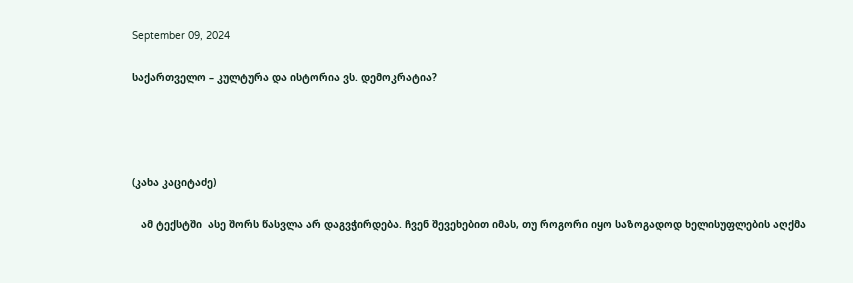September 09, 2024

საქართველო – კულტურა და ისტორია ვს. დემოკრატია?




(კახა კაციტაძე)

   ამ ტექსტში  ასე შორს წასვლა არ დაგვჭირდება. ჩვენ შევეხებით იმას, თუ როგორი იყო საზოგადოდ ხელისუფლების აღქმა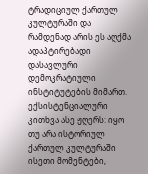ტრადიციულ ქართულ კულტურაში და რამდენად არის ეს აღქმა ადაპტირებადი დასავლური დემოკრატიული ინსტიტუტების მიმართ. ექსისტენციალური კითხვა ასე ჟღერს: იყო თუ არა ისტორიულ ქართულ კულტურაში ისეთი მომენტები,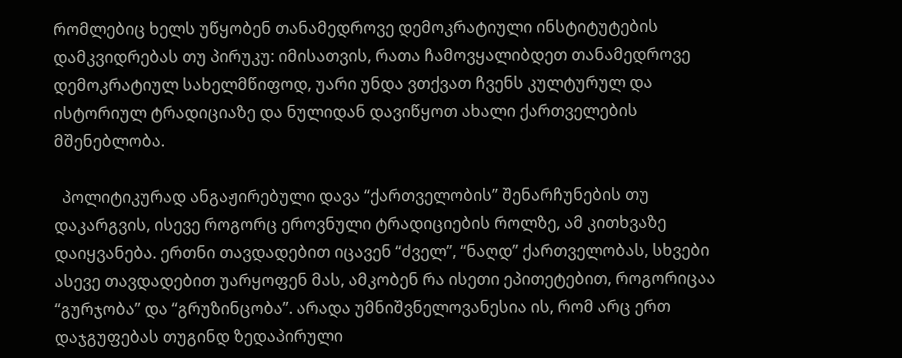რომლებიც ხელს უწყობენ თანამედროვე დემოკრატიული ინსტიტუტების დამკვიდრებას თუ პირუკუ: იმისათვის, რათა ჩამოვყალიბდეთ თანამედროვე დემოკრატიულ სახელმწიფოდ, უარი უნდა ვთქვათ ჩვენს კულტურულ და ისტორიულ ტრადიციაზე და ნულიდან დავიწყოთ ახალი ქართველების მშენებლობა.

  პოლიტიკურად ანგაჟირებული დავა “ქართველობის” შენარჩუნების თუ დაკარგვის, ისევე როგორც ეროვნული ტრადიციების როლზე, ამ კითხვაზე დაიყვანება. ერთნი თავდადებით იცავენ “ძველ”, “ნაღდ” ქართველობას, სხვები ასევე თავდადებით უარყოფენ მას, ამკობენ რა ისეთი ეპითეტებით, როგორიცაა “გურჯობა” და “გრუზინცობა”. არადა უმნიშვნელოვანესია ის, რომ არც ერთ დაჯგუფებას თუგინდ ზედაპირული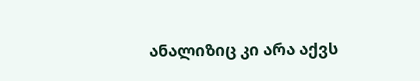ანალიზიც კი არა აქვს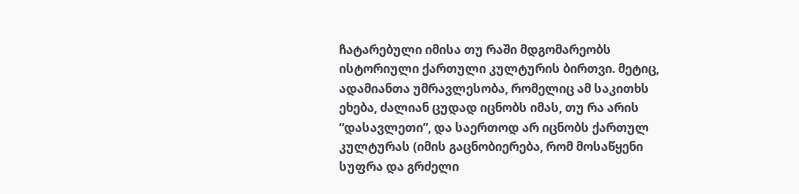ჩატარებული იმისა თუ რაში მდგომარეობს ისტორიული ქართული კულტურის ბირთვი. მეტიც, ადამიანთა უმრავლესობა, რომელიც ამ საკითხს ეხება, ძალიან ცუდად იცნობს იმას, თუ რა არის “დასავლეთი”, და საერთოდ არ იცნობს ქართულ კულტურას (იმის გაცნობიერება, რომ მოსაწყენი სუფრა და გრძელი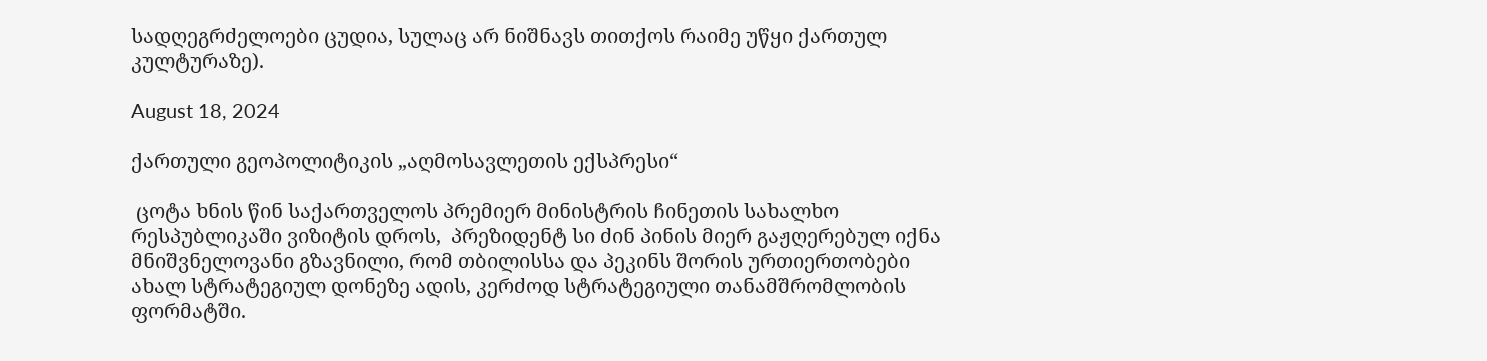სადღეგრძელოები ცუდია, სულაც არ ნიშნავს თითქოს რაიმე უწყი ქართულ კულტურაზე).

August 18, 2024

ქართული გეოპოლიტიკის „აღმოსავლეთის ექსპრესი“

 ცოტა ხნის წინ საქართველოს პრემიერ მინისტრის ჩინეთის სახალხო რესპუბლიკაში ვიზიტის დროს,  პრეზიდენტ სი ძინ პინის მიერ გაჟღერებულ იქნა მნიშვნელოვანი გზავნილი, რომ თბილისსა და პეკინს შორის ურთიერთობები ახალ სტრატეგიულ დონეზე ადის, კერძოდ სტრატეგიული თანამშრომლობის ფორმატში.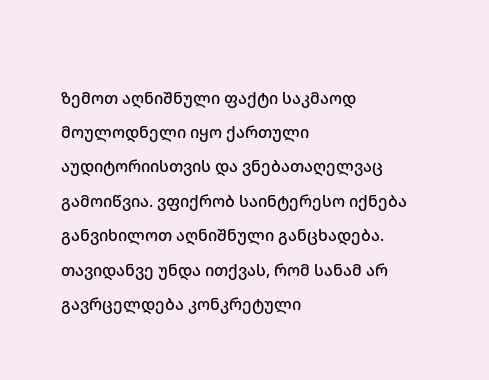ზემოთ აღნიშნული ფაქტი საკმაოდ მოულოდნელი იყო ქართული აუდიტორიისთვის და ვნებათაღელვაც გამოიწვია. ვფიქრობ საინტერესო იქნება განვიხილოთ აღნიშნული განცხადება. თავიდანვე უნდა ითქვას, რომ სანამ არ გავრცელდება კონკრეტული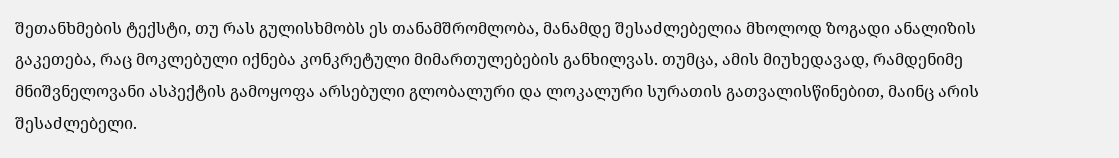შეთანხმების ტექსტი, თუ რას გულისხმობს ეს თანამშრომლობა, მანამდე შესაძლებელია მხოლოდ ზოგადი ანალიზის გაკეთება, რაც მოკლებული იქნება კონკრეტული მიმართულებების განხილვას. თუმცა, ამის მიუხედავად, რამდენიმე მნიშვნელოვანი ასპექტის გამოყოფა არსებული გლობალური და ლოკალური სურათის გათვალისწინებით, მაინც არის შესაძლებელი.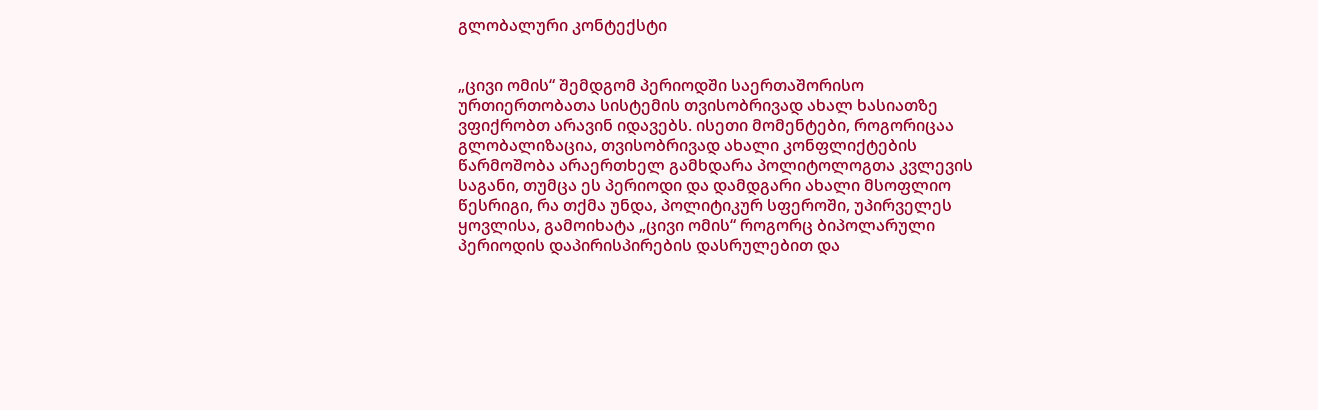გლობალური კონტექსტი


„ცივი ომის“ შემდგომ პერიოდში საერთაშორისო ურთიერთობათა სისტემის თვისობრივად ახალ ხასიათზე ვფიქრობთ არავინ იდავებს. ისეთი მომენტები, როგორიცაა გლობალიზაცია, თვისობრივად ახალი კონფლიქტების წარმოშობა არაერთხელ გამხდარა პოლიტოლოგთა კვლევის საგანი, თუმცა ეს პერიოდი და დამდგარი ახალი მსოფლიო წესრიგი, რა თქმა უნდა, პოლიტიკურ სფეროში, უპირველეს ყოვლისა, გამოიხატა „ცივი ომის“ როგორც ბიპოლარული პერიოდის დაპირისპირების დასრულებით და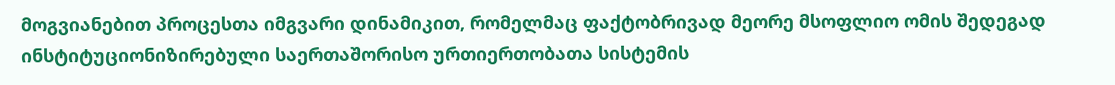მოგვიანებით პროცესთა იმგვარი დინამიკით, რომელმაც ფაქტობრივად მეორე მსოფლიო ომის შედეგად ინსტიტუციონიზირებული საერთაშორისო ურთიერთობათა სისტემის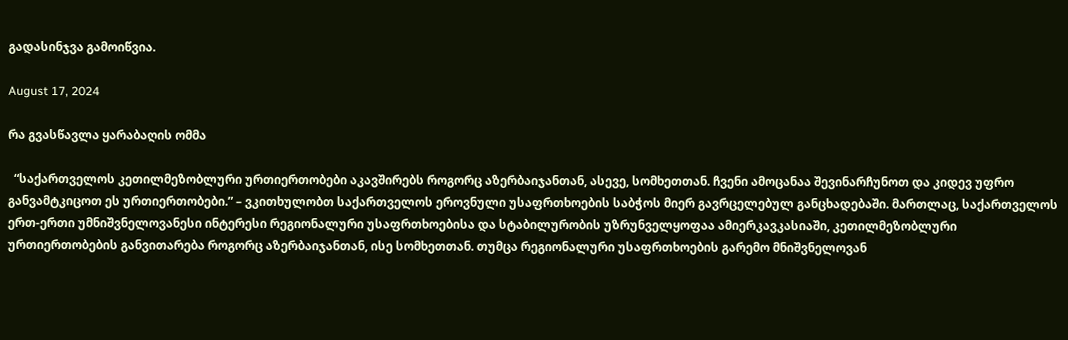გადასინჯვა გამოიწვია.

August 17, 2024

რა გვასწავლა ყარაბაღის ომმა

  “საქართველოს კეთილმეზობლური ურთიერთობები აკავშირებს როგორც აზერბაიჯანთან, ასევე, სომხეთთან. ჩვენი ამოცანაა შევინარჩუნოთ და კიდევ უფრო განვამტკიცოთ ეს ურთიერთობები.” – ვკითხულობთ საქართველოს ეროვნული უსაფრთხოების საბჭოს მიერ გავრცელებულ განცხადებაში. მართლაც, საქართველოს ერთ-ერთი უმნიშვნელოვანესი ინტერესი რეგიონალური უსაფრთხოებისა და სტაბილურობის უზრუნველყოფაა ამიერკავკასიაში, კეთილმეზობლური ურთიერთობების განვითარება როგორც აზერბაიჯანთან, ისე სომხეთთან. თუმცა რეგიონალური უსაფრთხოების გარემო მნიშვნელოვან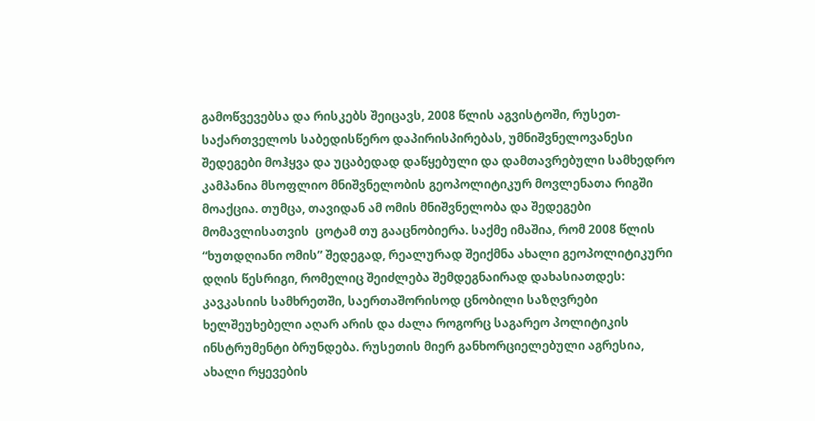გამოწვევებსა და რისკებს შეიცავს, 2008 წლის აგვისტოში, რუსეთ-საქართველოს საბედისწერო დაპირისპირებას, უმნიშვნელოვანესი შედეგები მოჰყვა და უცაბედად დაწყებული და დამთავრებული სამხედრო კამპანია მსოფლიო მნიშვნელობის გეოპოლიტიკურ მოვლენათა რიგში მოაქცია. თუმცა, თავიდან ამ ომის მნიშვნელობა და შედეგები მომავლისათვის  ცოტამ თუ გააცნობიერა. საქმე იმაშია, რომ 2008 წლის “ხუთდღიანი ომის” შედეგად, რეალურად შეიქმნა ახალი გეოპოლიტიკური დღის წესრიგი, რომელიც შეიძლება შემდეგნაირად დახასიათდეს: კავკასიის სამხრეთში, საერთაშორისოდ ცნობილი საზღვრები ხელშეუხებელი აღარ არის და ძალა როგორც საგარეო პოლიტიკის ინსტრუმენტი ბრუნდება. რუსეთის მიერ განხორციელებული აგრესია, ახალი რყევების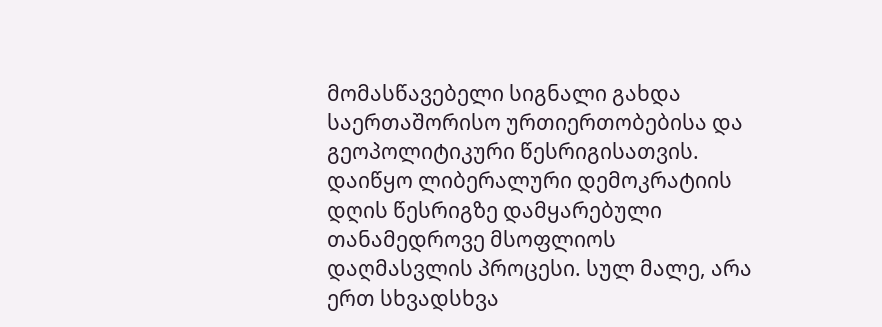მომასწავებელი სიგნალი გახდა საერთაშორისო ურთიერთობებისა და გეოპოლიტიკური წესრიგისათვის. დაიწყო ლიბერალური დემოკრატიის დღის წესრიგზე დამყარებული თანამედროვე მსოფლიოს დაღმასვლის პროცესი. სულ მალე, არა ერთ სხვადსხვა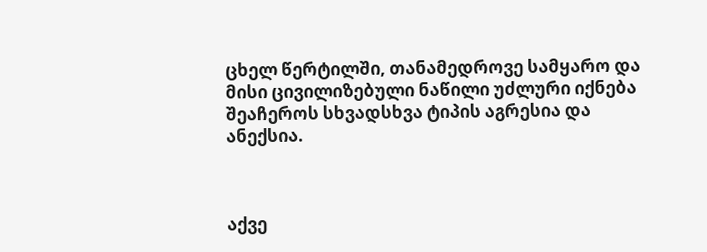ცხელ წერტილში, თანამედროვე სამყარო და მისი ცივილიზებული ნაწილი უძლური იქნება შეაჩეროს სხვადსხვა ტიპის აგრესია და ანექსია.



აქვე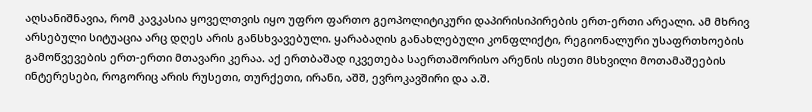აღსანიშნავია, რომ კავკასია ყოველთვის იყო უფრო ფართო გეოპოლიტიკური დაპირისიპირების ერთ-ერთი არეალი. ამ მხრივ არსებული სიტუაცია არც დღეს არის განსხვავებული. ყარაბაღის განახლებული კონფლიქტი, რეგიონალური უსაფრთხოების გამოწვევების ერთ-ერთი მთავარი კერაა. აქ ერთბაშად იკვეთება საერთაშორისო არენის ისეთი მსხვილი მოთამაშეების ინტერესები, როგორიც არის რუსეთი, თურქეთი, ირანი, აშშ, ევროკავშირი და ა.შ.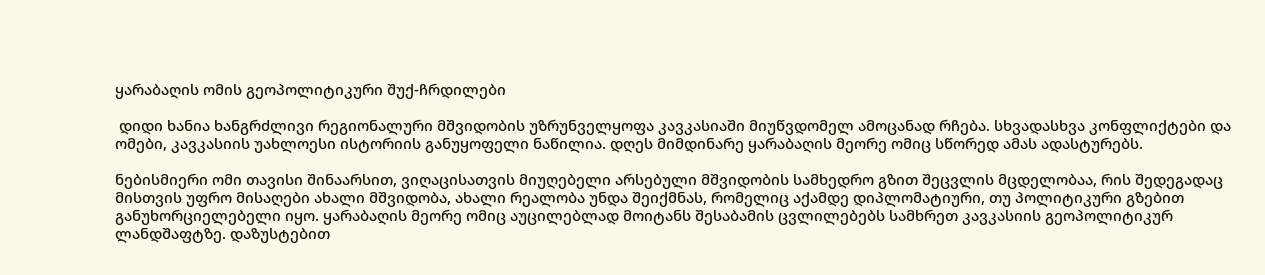ყარაბაღის ომის გეოპოლიტიკური შუქ-ჩრდილები

 დიდი ხანია ხანგრძლივი რეგიონალური მშვიდობის უზრუნველყოფა კავკასიაში მიუწვდომელ ამოცანად რჩება. სხვადასხვა კონფლიქტები და ომები, კავკასიის უახლოესი ისტორიის განუყოფელი ნაწილია. დღეს მიმდინარე ყარაბაღის მეორე ომიც სწორედ ამას ადასტურებს.

ნებისმიერი ომი თავისი შინაარსით, ვიღაცისათვის მიუღებელი არსებული მშვიდობის სამხედრო გზით შეცვლის მცდელობაა, რის შედეგადაც მისთვის უფრო მისაღები ახალი მშვიდობა, ახალი რეალობა უნდა შეიქმნას, რომელიც აქამდე დიპლომატიური, თუ პოლიტიკური გზებით განუხორციელებელი იყო. ყარაბაღის მეორე ომიც აუცილებლად მოიტანს შესაბამის ცვლილებებს სამხრეთ კავკასიის გეოპოლიტიკურ ლანდშაფტზე. დაზუსტებით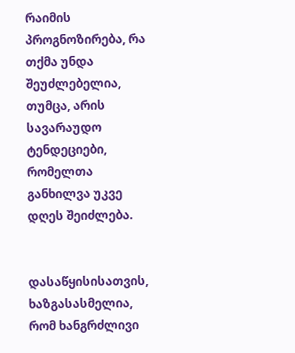რაიმის პროგნოზირება, რა თქმა უნდა შეუძლებელია, თუმცა, არის სავარაუდო ტენდეციები, რომელთა განხილვა უკვე დღეს შეიძლება.


დასაწყისისათვის, ხაზგასასმელია, რომ ხანგრძლივი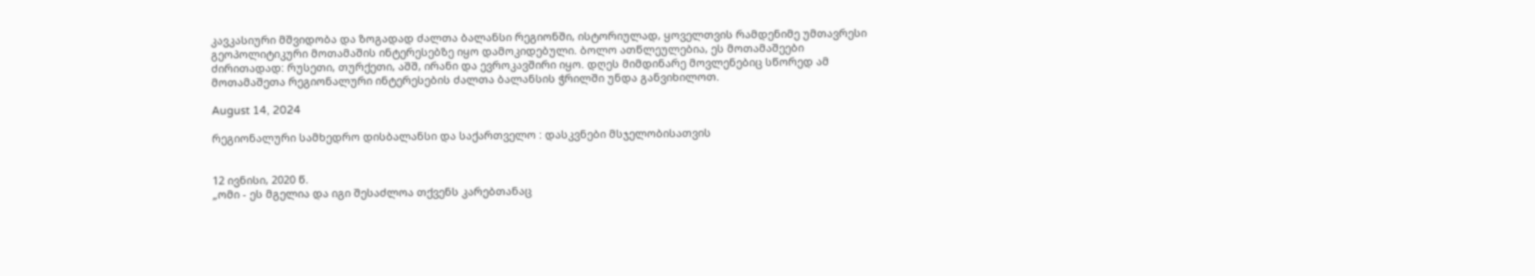კავკასიური მშვიდობა და ზოგადად ძალთა ბალანსი რეგიონში, ისტორიულად, ყოველთვის რამდენიმე უმთავრესი გეოპოლიტიკური მოთამაშის ინტერესებზე იყო დამოკიდებული. ბოლო ათწლეულებია, ეს მოთამაშეები ძირითადად: რუსეთი, თურქეთი, აშშ, ირანი და ევროკავშირი იყო. დღეს მიმდინარე მოვლენებიც სწორედ ამ მოთამაშეთა რეგიონალური ინტერესების ძალთა ბალანსის ჭრილში უნდა განვიხილოთ.

August 14, 2024

რეგიონალური სამხედრო დისბალანსი და საქართველო : დასკვნები მსჯელობისათვის


12 ივნისი, 2020 წ.
„ომი - ეს მგელია და იგი შესაძლოა თქვენს კარებთანაც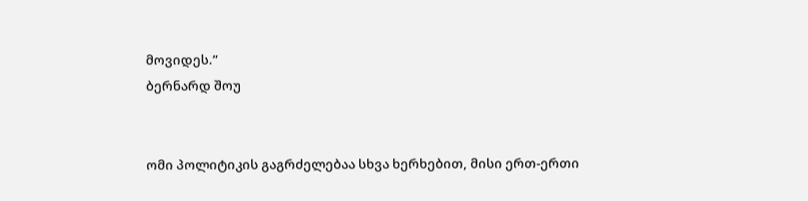მოვიდეს.”
ბერნარდ შოუ


ომი პოლიტიკის გაგრძელებაა სხვა ხერხებით, მისი ერთ-ერთი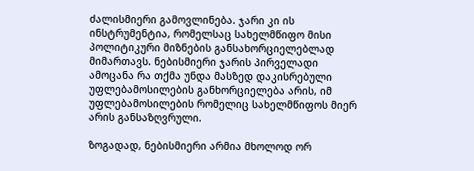ძალისმიერი გამოვლინება. ჯარი კი ის ინსტრუმენტია, რომელსაც სახელმწიფო მისი პოლიტიკური მიზნების განსახორციელებლად მიმართავს. ნებისმიერი ჯარის პირველადი ამოცანა რა თქმა უნდა მასზედ დაკისრებული უფლებამოსილების განხორციელება არის, იმ უფლებამოსილების რომელიც სახელმწიფოს მიერ არის განსაზღვრული.

ზოგადად, ნებისმიერი არმია მხოლოდ ორ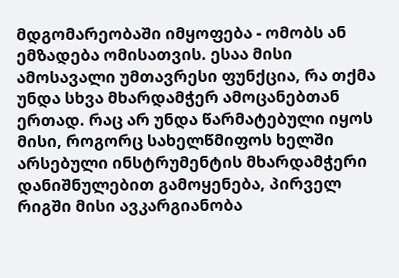მდგომარეობაში იმყოფება - ომობს ან ემზადება ომისათვის. ესაა მისი ამოსავალი უმთავრესი ფუნქცია, რა თქმა უნდა სხვა მხარდამჭერ ამოცანებთან ერთად. რაც არ უნდა წარმატებული იყოს მისი, როგორც სახელწმიფოს ხელში არსებული ინსტრუმენტის მხარდამჭერი დანიშნულებით გამოყენება, პირველ რიგში მისი ავკარგიანობა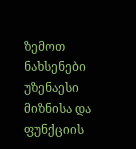ზემოთ ნახსენები უზენაესი მიზნისა და ფუნქციის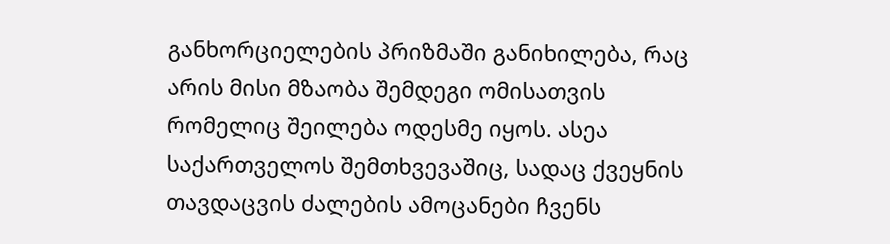განხორციელების პრიზმაში განიხილება, რაც არის მისი მზაობა შემდეგი ომისათვის რომელიც შეილება ოდესმე იყოს. ასეა საქართველოს შემთხვევაშიც, სადაც ქვეყნის თავდაცვის ძალების ამოცანები ჩვენს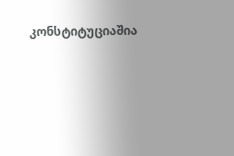კონსტიტუციაშია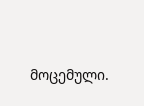მოცემული.